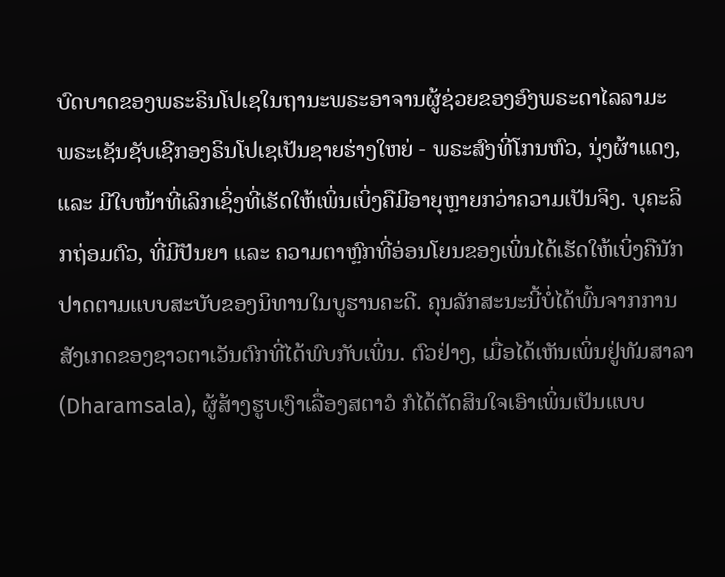ບົດບາດຂອງພຣະຣິນໂປເຊໃນຖານະພຣະອາຈານຜູ້ຊ່ວຍຂອງອົງພຣະດາໄລລາມະ
ພຣະເຊັນຊັບເຊີກອງຣິນໂປເຊເປັນຊາຍຮ່າງໃຫຍ່ - ພຣະສົງທີ່ໂກນຫົວ, ນຸ່ງຜ້າແດງ, ແລະ ມີໃບໜ້າທີ່ເລິກເຊິ່ງທີ່ເຮັດໃຫ້ເພິ່ນເບິ່ງຄືມີອາຍຸຫຼາຍກວ່າຄວາມເປັນຈິງ. ບຸຄະລິກຖ່ອມຕົວ, ທີ່ມີປັນຍາ ແລະ ຄວາມຕາຫຼົກທີ່ອ່ອນໂຍນຂອງເພິ່ນໄດ້ເຮັດໃຫ້ເບິ່ງຄືນັກປາດຕາມແບບສະບັບຂອງນິທານໃນບູຮານຄະດີ. ຄຸນລັກສະນະນີ້ບໍ່ໄດ້ພົ້ນຈາກການສັງເກດຂອງຊາວຕາເວັນຕົກທີ່ໄດ້ພົບກັບເພິ່ນ. ຕົວຢ່າງ, ເມື່ອໄດ້ເຫັນເພິ່ນຢູ່ທັມສາລາ (Dharamsala), ຜູ້ສ້າງຮູບເງົາເລື່ອງສຕາວໍ ກໍໄດ້ຕັດສິນໃຈເອົາເພິ່ນເປັນແບບ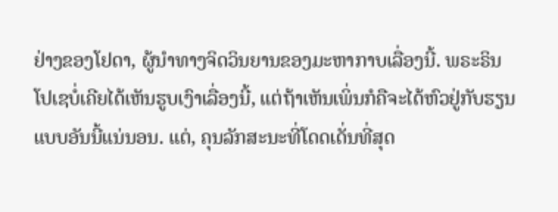ຢ່າງຂອງໂຢດາ, ຜູ້ນຳທາງຈິດວິນຍານຂອງມະຫາກາບເລື່ອງນີ້. ພຣະຣິນໂປເຊບໍ່ເຄີຍໄດ້ເຫັນຮູບເງົາເລື່ອງນີ້, ແຕ່ຖ້າເຫັນເພິ່ນກໍຄືຈະໄດ້ຫົວຢູ່ກັບຮຽນແບບອັນນີ້ແນ່ນອນ. ແຕ່, ຄຸນລັກສະນະທີ່ໂດດເດັ່ນທີ່ສຸດ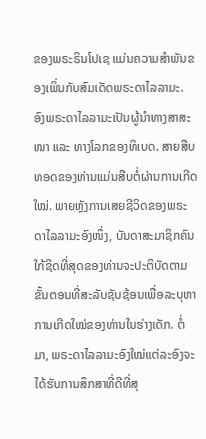ຂອງພຣະຣິນໂປເຊ ແມ່ນຄວາມສຳພັນຂອງເພິ່ນກັບສົມເດັດພຣະດາໄລລາມະ.
ອົງພຣະດາໄລລາມະເປັນຜູ້ນຳທາງສາສະໜາ ແລະ ທາງໂລກຂອງທິເບດ. ສາຍສືບທອດຂອງທ່ານແມ່ນສືບຕໍ່ຜ່ານການເກີດໃໝ່. ພາຍຫຼັງການເສຍຊີວິດຂອງພຣະດາໄລລາມະອົງໜຶ່ງ, ບັນດາສະມາຊິກຄົນໃກ້ຊິດທີ່ສຸດຂອງທ່ານຈະປະຕິບັດຕາມຂັ້ນຕອນທີ່ສະລັບຊັບຊ້ອນເພື່ອລະບຸຫາການເກີດໃໝ່ຂອງທ່ານໃນຮ່າງເດັກ. ຕໍ່ມາ, ພຣະດາໄລລາມະອົງໃໝ່ແຕ່ລະອົງຈະໄດ້ຮັບການສຶກສາທີ່ດີທີ່ສຸ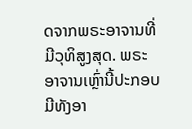ດຈາກພຣະອາຈານທີ່ມີວຸທິສູງສຸດ. ພຣະອາຈານເຫຼົ່ານີ້ປະກອບມີທັງອາ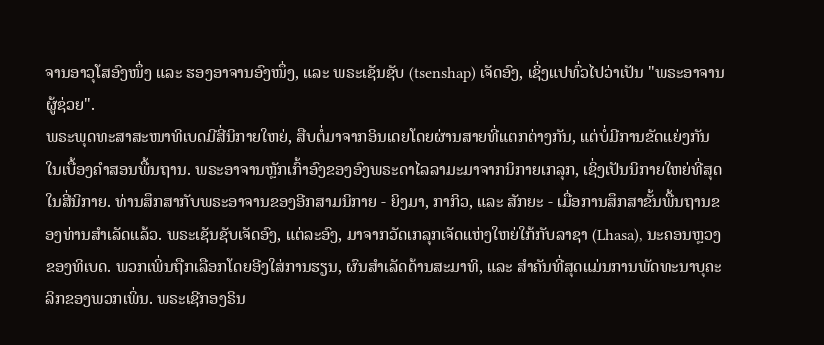ຈານອາວຸໂສອົງໜຶ່ງ ແລະ ຮອງອາຈານອົງໜຶ່ງ, ແລະ ພຣະເຊັນຊັບ (tsenshap) ເຈັດອົງ, ເຊິ່ງແປທົ່ວໄປວ່າເປັນ "ພຣະອາຈານຜູ້ຊ່ວຍ".
ພຣະພຸດທະສາສະໜາທິເບດມີສີ່ນິກາຍໃຫຍ່, ສືບຕໍ່ມາຈາກອິນເດຍໂດຍຜ່ານສາຍທີ່ແຕກຕ່າງກັນ, ແຕ່ບໍ່ມີການຂັດແຍ່ງກັນໃນເບື້ອງຄຳສອນພື້ນຖານ. ພຣະອາຈານຫຼັກເກົ້າອົງຂອງອົງພຣະດາໄລລາມະມາຈາກນິກາຍເກລຸກ, ເຊິ່ງເປັນນິກາຍໃຫຍ່ທີ່ສຸດໃນສີ່ນິກາຍ. ທ່ານສຶກສາກັບພຣະອາຈານຂອງອີກສາມນິກາຍ - ຍິງມາ, ກາກິວ, ແລະ ສັກຍະ - ເມື່ອການສຶກສາຂັ້ນພື້ນຖານຂອງທ່ານສຳເລັດແລ້ວ. ພຣະເຊັນຊັບເຈັດອົງ, ແຕ່ລະອົງ, ມາຈາກວັດເກລຸກເຈັດແຫ່ງໃຫຍ່ໃກ້ກັບລາຊາ (Lhasa), ນະຄອນຫຼວງຂອງທິເບດ. ພວກເພິ່ນຖືກເລືອກໂດຍອີງໃສ່ການຮຽນ, ຜົນສຳເລັດດ້ານສະມາທິ, ແລະ ສຳຄັນທີ່ສຸດແມ່ນການພັດທະນາບຸຄະລິກຂອງພວກເພິ່ນ. ພຣະເຊີກອງຣິນ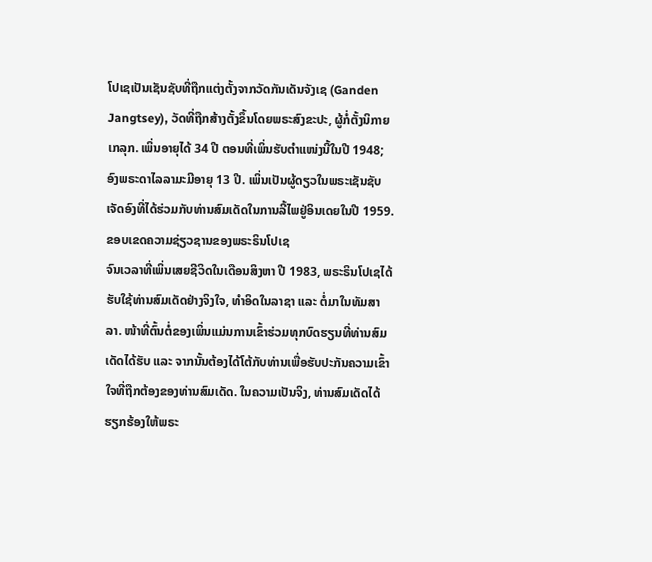ໂປເຊເປັນເຊັນຊັບທີ່ຖືກແຕ່ງຕັ້ງຈາກວັດກັນເດັນຈັງເຊ (Ganden Jangtsey), ວັດທີ່ຖືກສ້າງຕັ້ງຂຶ້ນໂດຍພຣະສົງຂະປະ, ຜູ້ກໍ່ຕັ້ງນິກາຍເກລຸກ. ເພິ່ນອາຍຸໄດ້ 34 ປີ ຕອນທີ່ເພິ່ນຮັບຕຳແໜ່ງນີ້ໃນປີ 1948; ອົງພຣະດາໄລລາມະມີອາຍຸ 13 ປີ. ເພິ່ນເປັນຜູ້ດຽວໃນພຣະເຊັນຊັບເຈັດອົງທີ່ໄດ້ຮ່ວມກັບທ່ານສົມເດັດໃນການລີ້ໄພຢູ່ອິນເດຍໃນປີ 1959.
ຂອບເຂດຄວາມຊ່ຽວຊານຂອງພຣະຣິນໂປເຊ
ຈົນເວລາທີ່ເພິ່ນເສຍຊີວິດໃນເດືອນສິງຫາ ປີ 1983, ພຣະຣິນໂປເຊໄດ້ຮັບໃຊ້ທ່ານສົມເດັດຢ່າງຈິງໃຈ, ທໍາອິດໃນລາຊາ ແລະ ຕໍ່ມາໃນທັມສາລາ. ໜ້າທີ່ຕົ້ນຕໍ່ຂອງເພິ່ນແມ່ນການເຂົ້າຮ່ວມທຸກບົດຮຽນທີ່ທ່ານສົມເດັດໄດ້ຮັບ ແລະ ຈາກນັ້ນຕ້ອງໄດ້ໂຕ້ກັບທ່ານເພື່ອຮັບປະກັນຄວາມເຂົ້າໃຈທີ່ຖືກຕ້ອງຂອງທ່ານສົມເດັດ. ໃນຄວາມເປັນຈິງ, ທ່ານສົມເດັດໄດ້ຮຽກຮ້ອງໃຫ້ພຣະ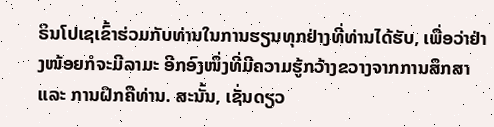ຣິນໂປເຊເຂົ້າຮ່ວມກັບທ່ານໃນການຮຽນທຸກຢ່າງທີ່ທ່ານໄດ້ຮັບ, ເພື່ອວ່າຢ່າງໜ້ອຍກໍຈະມີລາມະ ອີກອົງໜຶ່ງທີ່ມີຄວາມຮູ້ກວ້າງຂວາງຈາກການສຶກສາ ແລະ ການຝຶກຄືທ່ານ. ສະນັ້ນ, ເຊັ່ນດຽວ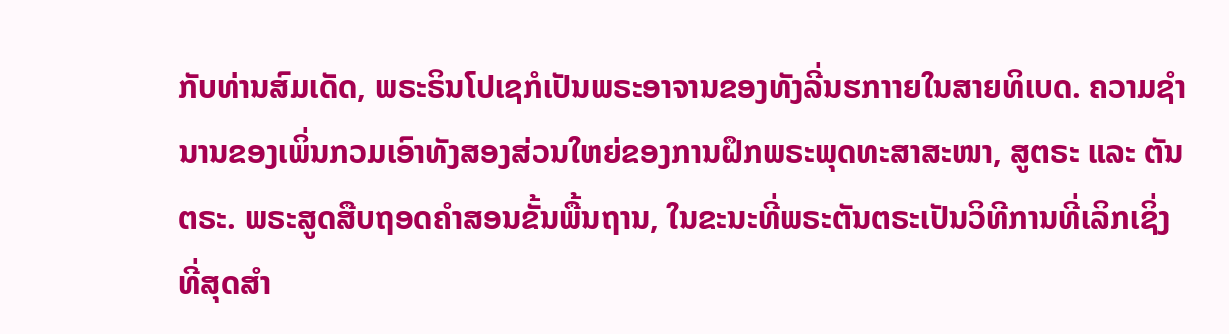ກັບທ່ານສົມເດັດ, ພຣະຣິນໂປເຊກໍເປັນພຣະອາຈານຂອງທັງລີ່ນຮກາາຍໃນສາຍທິເບດ. ຄວາມຊຳນານຂອງເພິ່ນກວມເອົາທັງສອງສ່ວນໃຫຍ່ຂອງການຝຶກພຣະພຸດທະສາສະໜາ, ສູຕຣະ ແລະ ຕັນຕຣະ. ພຣະສູດສືບຖອດຄຳສອນຂັ້ນພື້ນຖານ, ໃນຂະນະທີ່ພຣະຕັນຕຣະເປັນວິທີການທີ່ເລິກເຊິ່ງທີ່ສຸດສຳ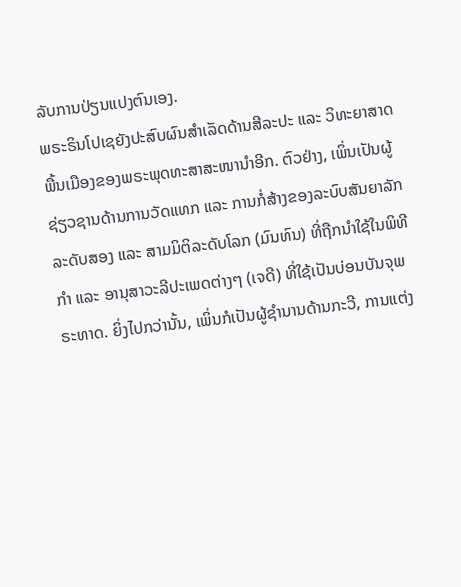ລັບການປ່ຽນແປງຕົນເອງ.
ພຣະຣິນໂປເຊຍັງປະສົບຜົນສຳເລັດດ້ານສີລະປະ ແລະ ວິທະຍາສາດພື້ນເມືອງຂອງພຣະພຸດທະສາສະໜານຳອີກ. ຕົວຢ່າງ, ເພິ່ນເປັນຜູ້ຊ່ຽວຊານດ້ານການວັດແທກ ແລະ ການກໍ່ສ້າງຂອງລະບົບສັນຍາລັກລະດັບສອງ ແລະ ສາມມິຕິລະດັບໂລກ (ມົນທົນ) ທີ່ຖືກນຳໃຊ້ໃນພິທີກຳ ແລະ ອານຸສາວະລີປະເພດຕ່າງໆ (ເຈດີ) ທີ່ໃຊ້ເປັນບ່ອນບັນຈຸພຣະທາດ. ຍິ່ງໄປກວ່ານັ້ນ, ເພິ່ນກໍເປັນຜູ້ຊຳນານດ້ານກະວີ, ການແຕ່ງ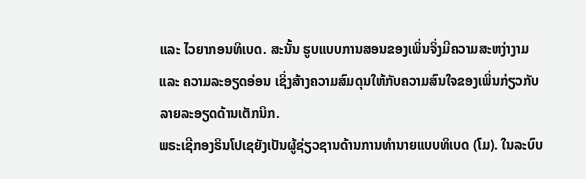ແລະ ໄວຍາກອນທິເບດ. ສະນັ້ນ ຮູບແບບການສອນຂອງເພິ່ນຈິ່ງມີຄວາມສະຫງ່າງາມ ແລະ ຄວາມລະອຽດອ່ອນ ເຊິ່ງສ້າງຄວາມສົມດຸນໃຫ້ກັບຄວາມສົນໃຈຂອງເພິ່ນກ່ຽວກັບລາຍລະອຽດດ້ານເຕັກນິກ.
ພຣະເຊີກອງຣິນໂປເຊຍັງເປັນຜູ້ຊ່ຽວຊານດ້ານການທຳນາຍແບບທິເບດ (ໂມ). ໃນລະບົບ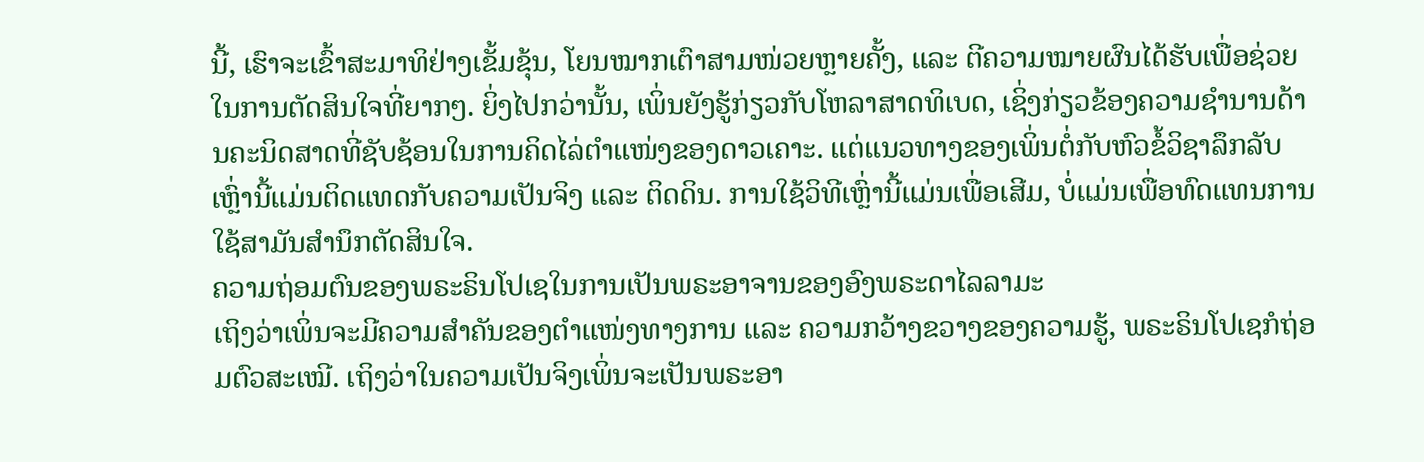ນີ້, ເຮົາຈະເຂົ້າສະມາທິຢ່າງເຂັ້ມຂຸ້ນ, ໂຍນໝາກເຕົາສາມໜ່ວຍຫຼາຍຄັ້ງ, ແລະ ຕີຄວາມໝາຍຜົນໄດ້ຮັບເພື່ອຊ່ວຍໃນການຕັດສິນໃຈທີ່ຍາກໆ. ຍິ່ງໄປກວ່ານັ້ນ, ເພິ່ນຍັງຮູ້ກ່ຽວກັບໂຫລາສາດທິເບດ, ເຊິ່ງກ່ຽວຂ້ອງຄວາມຊຳນານດ້ານຄະນິດສາດທີ່ຊັບຊ້ອນໃນການຄິດໄລ່ຕຳແໜ່ງຂອງດາວເຄາະ. ແຕ່ແນວທາງຂອງເພິ່ນຕໍ່ກັບຫົວຂໍ້ວິຊາລຶກລັບເຫຼົ່ານີ້ແມ່ນຕິດແທດກັບຄວາມເປັນຈິງ ແລະ ຕິດດິນ. ການໃຊ້ວິທີເຫຼົ່ານີ້ແມ່ນເພື່ອເສີມ, ບໍ່ແມ່ນເພື່ອທົດແທນການໃຊ້ສາມັນສຳນຶກຕັດສິນໃຈ.
ຄວາມຖ່ອມຕົນຂອງພຣະຣິນໂປເຊໃນການເປັນພຣະອາຈານຂອງອົງພຣະດາໄລລາມະ
ເຖິງວ່າເພິ່ນຈະມີຄວາມສຳຄັນຂອງຕຳແໜ່ງທາງການ ແລະ ຄວາມກວ້າງຂວາງຂອງຄວາມຮູ້, ພຣະຣິນໂປເຊກໍຖ່ອມຕົວສະເໝີ. ເຖິງວ່າໃນຄວາມເປັນຈິງເພິ່ນຈະເປັນພຣະອາ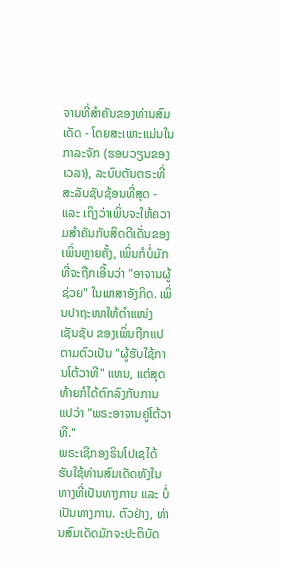ຈານທີ່ສຳຄັນຂອງທ່ານສົມເດັດ - ໂດຍສະເພາະແມ່ນໃນ ກາລະຈັກ (ຮອບວຽນຂອງເວລາ), ລະບົບຕັນຕຣະທີ່ສະລັບຊັບຊ້ອນທີ່ສຸດ - ແລະ ເຖິງວ່າເພິ່ນຈະໃຫ້ຄວາມສຳຄັນກັບສິດດີເດັ່ນຂອງເພິ່ນຫຼາຍຄັ້ງ, ເພິ່ນກໍບໍ່ມັກທີ່ຈະຖືກເອີ້ນວ່າ "ອາຈານຜູ້ຊ່ວຍ" ໃນພາສາອັງກິດ. ເພິ່ນປາຖະໜາໃຫ້ຕຳແໜ່ງ ເຊັນຊັບ ຂອງເພິ່ນຖືກແປຕາມຕົວເປັນ "ຜູ້ຮັບໃຊ້ການໂຕ້ວາທີ" ແທນ, ແຕ່ສຸດທ້າຍກໍໄດ້ຕົກລົງກັບການແປວ່າ "ພຣະອາຈານຄູ່ໂຕ້ວາທີ."
ພຣະເຊີກອງຣິນໂປເຊໄດ້ຮັບໃຊ້ທ່ານສົມເດັດທັງໃນທາງທີ່ເປັນທາງການ ແລະ ບໍ່ເປັນທາງການ. ຕົວຢ່າງ, ທ່ານສົມເດັດມັກຈະປະຕິບັດ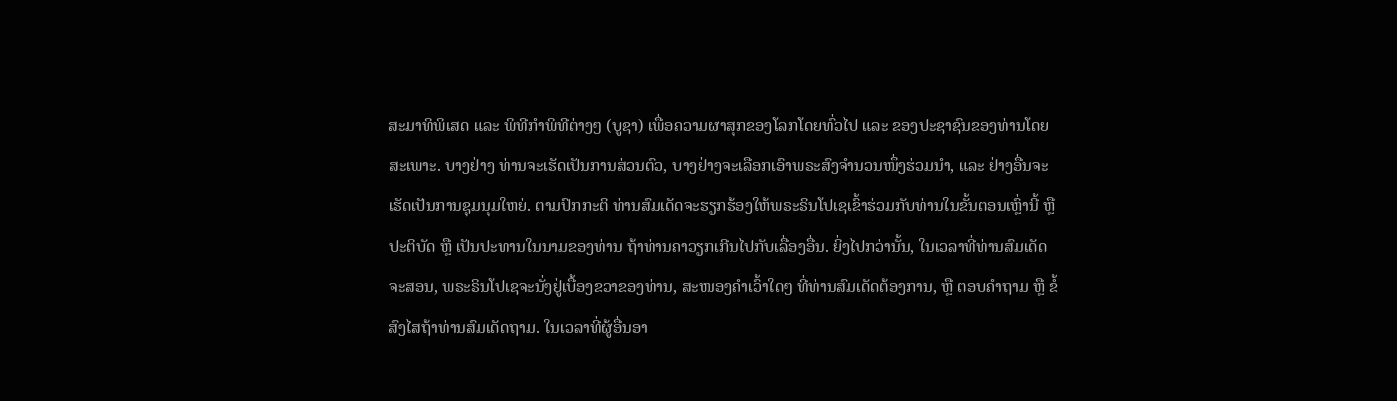ສະມາທິພິເສດ ແລະ ພິທີກຳພິທີຕ່າງໆ (ບູຊາ) ເພື່ອຄວາມຜາສຸກຂອງໂລກໂດຍທົ່ວໄປ ແລະ ຂອງປະຊາຊົນຂອງທ່ານໂດຍສະເພາະ. ບາງຢ່າງ ທ່ານຈະເຮັດເປັນການສ່ວນຕົວ, ບາງຢ່າງຈະເລືອກເອົາພຣະສົງຈຳນວນໜຶ່ງຮ່ວມນຳ, ແລະ ຢ່າງອື່ນຈະເຮັດເປັນການຊຸມນຸມໃຫຍ່. ຕາມປົກກະຕິ ທ່ານສົມເດັດຈະຮຽກຮ້ອງໃຫ້ພຣະຣິນໂປເຊເຂົ້າຮ່ວມກັບທ່ານໃນຂັ້ນຕອນເຫຼົ່ານີ້ ຫຼື ປະຕິບັດ ຫຼື ເປັນປະທານໃນນາມຂອງທ່ານ ຖ້າທ່ານຄາວຽກເກີນໄປກັບເລື່ອງອື່ນ. ຍິ່ງໄປກວ່ານັ້ນ, ໃນເວລາທີ່ທ່ານສົມເດັດຈະສອນ, ພຣະຣິນໂປເຊຈະນັ່ງຢູ່ເບື້ອງຂວາຂອງທ່ານ, ສະໜອງຄຳເວົ້າໃດໆ ທີ່ທ່ານສົມເດັດຕ້ອງການ, ຫຼື ຕອບຄຳຖາມ ຫຼື ຂໍ້ສົງໄສຖ້າທ່ານສົມເດັດຖາມ. ໃນເວລາທີ່ຜູ້ອື່ນອາ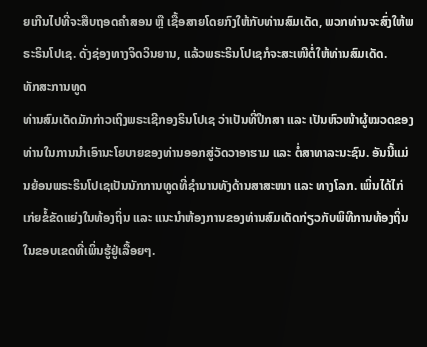ຍເກີນໄປທີ່ຈະສືບຖອດຄໍາສອນ ຫຼື ເຊື້ອສາຍໂດຍກົງໃຫ້ກັບທ່ານສົມເດັດ, ພວກທ່ານຈະສົ່ງໃຫ້ພຣະຣິນໂປເຊ. ດັ່ງຊ່ອງທາງຈິດວິນຍານ, ແລ້ວພຣະຣິນໂປເຊກໍຈະສະເໜີຕໍ່ໃຫ້ທ່ານສົມເດັດ.
ທັກສະການທູດ
ທ່ານສົມເດັດມັກກ່າວເຖິງພຣະເຊີກອງຣິນໂປເຊ ວ່າເປັນທີ່ປຶກສາ ແລະ ເປັນຫົວໜ້າຜູ້ໝວດຂອງທ່ານໃນການນຳເອົານະໂຍບາຍຂອງທ່ານອອກສູ່ວັດວາອາຮາມ ແລະ ຕໍ່ສາທາລະນະຊົນ. ອັນນີ້ແມ່ນຍ້ອນພຣະຣິນໂປເຊເປັນນັກການທູດທີ່ຊຳນານທັງດ້ານສາສະໜາ ແລະ ທາງໂລກ. ເພິ່ນໄດ້ໄກ່ເກ່ຍຂໍ້ຂັດແຍ່ງໃນທ້ອງຖິ່ນ ແລະ ແນະນຳຫ້ອງການຂອງທ່ານສົມເດັດກ່ຽວກັບພິທີການທ້ອງຖິ່ນໃນຂອບເຂດທີ່ເພິ່ນຮູ້ຢູ່ເລື້ອຍໆ.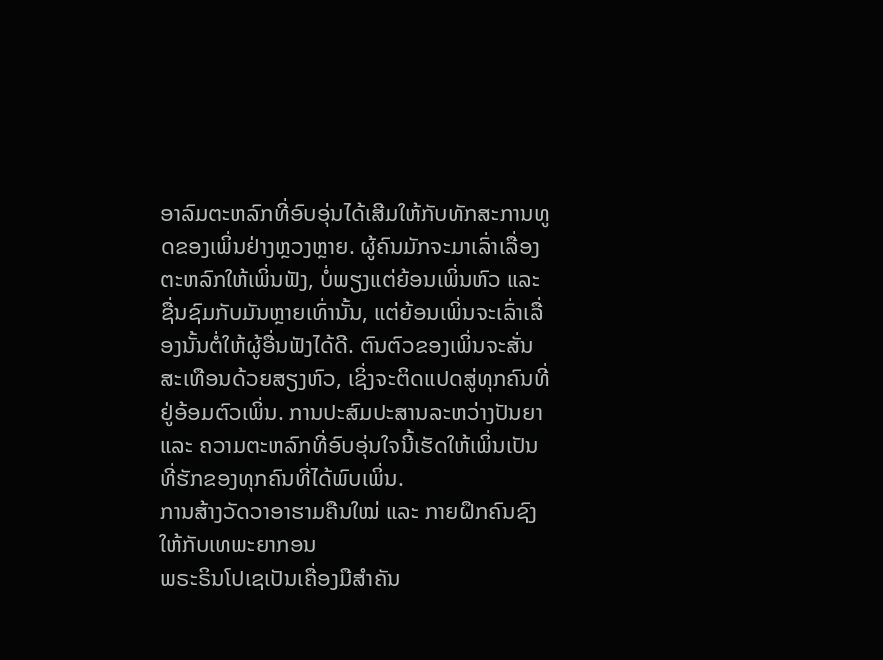ອາລົມຕະຫລົກທີ່ອົບອຸ່ນໄດ້ເສີມໃຫ້ກັບທັກສະການທູດຂອງເພິ່ນຢ່າງຫຼວງຫຼາຍ. ຜູ້ຄົນມັກຈະມາເລົ່າເລື່ອງຕະຫລົກໃຫ້ເພິ່ນຟັງ, ບໍ່ພຽງແຕ່ຍ້ອນເພິ່ນຫົວ ແລະ ຊື່ນຊົມກັບມັນຫຼາຍເທົ່ານັ້ນ, ແຕ່ຍ້ອນເພິ່ນຈະເລົ່າເລື່ອງນັ້ນຕໍ່ໃຫ້ຜູ້ອື່ນຟັງໄດ້ດີ. ຕົນຕົວຂອງເພິ່ນຈະສັ່ນສະເທືອນດ້ວຍສຽງຫົວ, ເຊິ່ງຈະຕິດແປດສູ່ທຸກຄົນທີ່ຢູ່ອ້ອມຕົວເພິ່ນ. ການປະສົມປະສານລະຫວ່າງປັນຍາ ແລະ ຄວາມຕະຫລົກທີ່ອົບອຸ່ນໃຈນີ້ເຮັດໃຫ້ເພິ່ນເປັນທີ່ຮັກຂອງທຸກຄົນທີ່ໄດ້ພົບເພິ່ນ.
ການສ້າງວັດວາອາຮາມຄືນໃໝ່ ແລະ ກາຍຝຶກຄົນຊົງໃຫ້ກັບເທພະຍາກອນ
ພຣະຣິນໂປເຊເປັນເຄື່ອງມືສຳຄັນ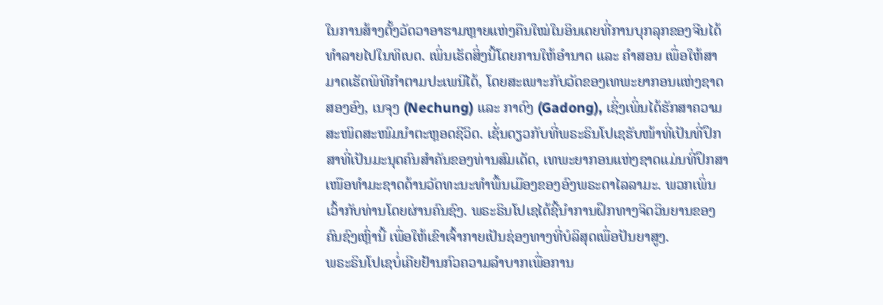ໃນການສ້າງຕັ້ງວັດວາອາຮາມຫຼາຍແຫ່ງຄືນໃໝ່ໃນອິນເດຍທີ່ການບຸກລຸກຂອງຈີນໄດ້ທຳລາຍໄປໃນທິເບດ. ເພິ່ນເຮັດສິ່ງນີ້ໂດຍການໃຫ້ອຳນາດ ແລະ ຄຳສອນ ເພື່ອໃຫ້ສາມາດເຮັດພິທີກຳຕາມປະເພນີໄດ້, ໂດຍສະເພາະກັບວັດຂອງເທພະຍາກອນແຫ່ງຊາດສອງອົງ, ເນຈຸງ (Nechung) ແລະ ກາດົງ (Gadong), ເຊິ່ງເພິ່ນໄດ້ຮັກສາຄວາມສະໜິດສະໜົມນຳຕະຫຼອດຊີວິດ. ເຊັ່ນດຽວກັບທີ່ພຣະຣິນໂປເຊຮັບໜ້າທີ່ເປັນທີ່ປຶກສາທີ່ເປັນມະນຸດຄົນສຳຄັນຂອງທ່ານສົມເດັດ, ເທພະຍາກອນແຫ່ງຊາດແມ່ນທີ່ປຶກສາເໜືອທຳມະຊາດດ້ານວັດທະນະທຳພື້ນເມືອງຂອງອົງພຣະດາໄລລາມະ. ພວກເພິ່ນເວົ້າກັບທ່ານໂດຍຜ່ານຄົນຊົງ. ພຣະຣິນໂປເຊໄດ້ຊີ້ນໍາການຝຶກທາງຈິດວິນຍານຂອງຄົນຊົງເຫຼົ່ານີ້ ເພື່ອໃຫ້ເຂົາເຈົ້າກາຍເປັນຊ່ອງທາງທີ່ບໍລິສຸດເພື່ອປັນຍາສູງ.
ພຣະຣິນໂປເຊບໍ່ເຄີຍຢ້ານກົວຄວາມລຳບາກເພື່ອການ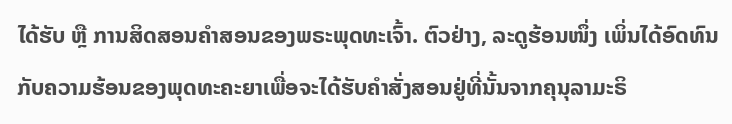ໄດ້ຮັບ ຫຼື ການສິດສອນຄຳສອນຂອງພຣະພຸດທະເຈົ້າ. ຕົວຢ່າງ, ລະດູຮ້ອນໜຶ່ງ ເພິ່ນໄດ້ອົດທົນກັບຄວາມຮ້ອນຂອງພຸດທະຄະຍາເພື່ອຈະໄດ້ຮັບຄຳສັ່ງສອນຢູ່ທີ່ນັ້ນຈາກຄຸນຸລາມະຣິ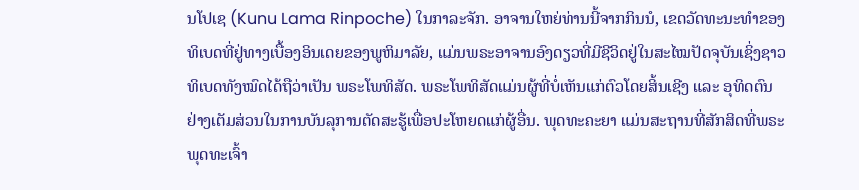ນໂປເຊ (Kunu Lama Rinpoche) ໃນກາລະຈັກ. ອາຈານໃຫຍ່ທ່ານນີ້ຈາກກິນນໍ, ເຂດວັດທະນະທຳຂອງທິເບດທີ່ຢູ່ທາງເບື້ອງອິນເດຍຂອງພູຫິມາລັຍ, ແມ່ນພຣະອາຈານອົງດຽວທີ່ມີຊີວິດຢູ່ໃນສະໄໝປັດຈຸບັນເຊິ່ງຊາວທິເບດທັງໝົດໄດ້ຖືວ່າເປັນ ພຣະໂພທິສັດ. ພຣະໂພທິສັດແມ່ນຜູ້ທີ່ບໍ່ເຫັນແກ່ຕົວໂດຍສິ້ນເຊີງ ແລະ ອຸທິດຕົນຢ່າງເຕັມສ່ວນໃນການບັນລຸການຕັດສະຮູ້ເພື່ອປະໂຫຍດແກ່ຜູ້ອື່ນ. ພຸດທະຄະຍາ ແມ່ນສະຖານທີ່ສັກສິດທີ່ພຣະພຸດທະເຈົ້າ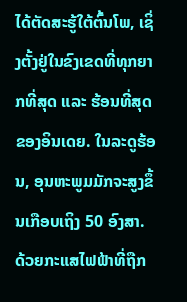ໄດ້ຕັດສະຮູ້ໃຕ້ຕົ້ນໂພ, ເຊິ່ງຕັ້ງຢູ່ໃນຂົງເຂດທີ່ທຸກຍາກທີ່ສຸດ ແລະ ຮ້ອນທີ່ສຸດຂອງອິນເດຍ. ໃນລະດູຮ້ອນ, ອຸນຫະພູມມັກຈະສູງຂຶ້ນເກືອບເຖິງ 50 ອົງສາ. ດ້ວຍກະແສໄຟຟ້າທີ່ຖືກ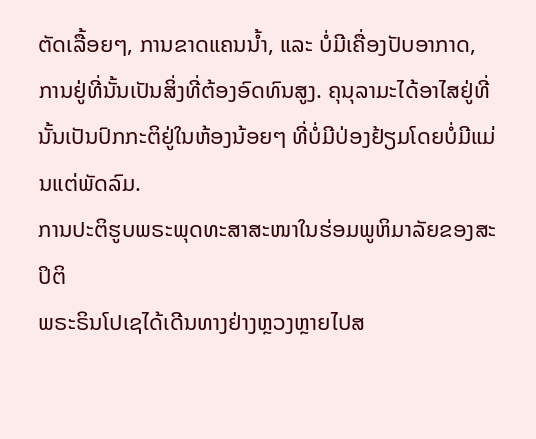ຕັດເລື້ອຍໆ, ການຂາດແຄນນໍ້າ, ແລະ ບໍ່ມີເຄື່ອງປັບອາກາດ, ການຢູ່ທີ່ນັ້ນເປັນສິ່ງທີ່ຕ້ອງອົດທົນສູງ. ຄຸນຸລາມະໄດ້ອາໄສຢູ່ທີ່ນັ້ນເປັນປົກກະຕິຢູ່ໃນຫ້ອງນ້ອຍໆ ທີ່ບໍ່ມີປ່ອງຢ້ຽມໂດຍບໍ່ມີແມ່ນແຕ່ພັດລົມ.
ການປະຕິຮູບພຣະພຸດທະສາສະໜາໃນຮ່ອມພູຫິມາລັຍຂອງສະປິຕິ
ພຣະຣິນໂປເຊໄດ້ເດີນທາງຢ່າງຫຼວງຫຼາຍໄປສ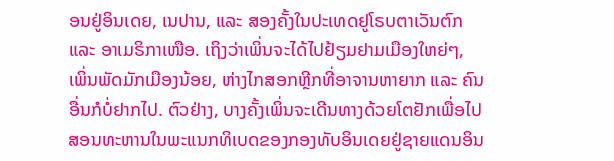ອນຢູ່ອິນເດຍ, ເນປານ, ແລະ ສອງຄັ້ງໃນປະເທດຢູໂຣບຕາເວັນຕົກ ແລະ ອາເມຣິກາເໜືອ. ເຖິງວ່າເພິ່ນຈະໄດ້ໄປຢ້ຽມຢາມເມືອງໃຫຍ່ໆ, ເພິ່ນພັດມັກເມືອງນ້ອຍ, ຫ່າງໄກສອກຫຼີກທີ່ອາຈານຫາຍາກ ແລະ ຄົນອື່ນກໍບໍ່ຢາກໄປ. ຕົວຢ່າງ, ບາງຄັ້ງເພິ່ນຈະເດີນທາງດ້ວຍໂຕຢັກເພື່ອໄປສອນທະຫານໃນພະແນກທິເບດຂອງກອງທັບອິນເດຍຢູ່ຊາຍແດນອິນ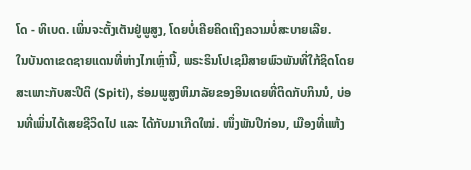ໂດ - ທິເບດ. ເພິ່ນຈະຕັ້ງເຕັນຢູ່ພູສູງ, ໂດຍບໍ່ເຄີຍຄິດເຖິງຄວາມບໍ່ສະບາຍເລີຍ.
ໃນບັນດາເຂດຊາຍແດນທີ່ຫ່າງໄກເຫຼົ່ານີ້, ພຣະຣິນໂປເຊມີສາຍພົວພັນທີ່ໃກ້ຊິດໂດຍສະເພາະກັບສະປີຕິ (Spiti), ຮ່ອມພູສູງຫິມາລັຍຂອງອິນເດຍທີ່ຕິດກັບກິນນໍ, ບ່ອນທີ່ເພິ່ນໄດ້ເສຍຊີວິດໄປ ແລະ ໄດ້ກັບມາເກີດໃໝ່. ໜຶ່ງພັນປີກ່ອນ, ເມືອງທີ່ແຫ້ງ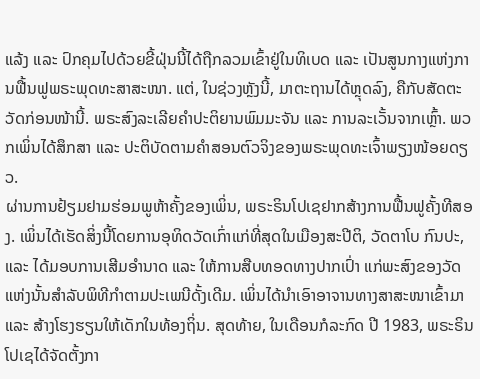ແລ້ງ ແລະ ປົກຄຸມໄປດ້ວຍຂີ້ຝຸ່ນນີ້ໄດ້ຖືກລວມເຂົ້າຢູ່ໃນທິເບດ ແລະ ເປັນສູນກາງແຫ່ງການຟື້ນຟູພຣະພຸດທະສາສະໜາ. ແຕ່, ໃນຊ່ວງຫຼັງນີ້, ມາຕະຖານໄດ້ຫຼຸດລົງ, ຄືກັບສັດຕະວັດກ່ອນໜ້ານີ້. ພຣະສົງລະເລີຍຄຳປະຕິຍານພົມມະຈັນ ແລະ ການລະເວັ້ນຈາກເຫຼົ້າ. ພວກເພິ່ນໄດ້ສຶກສາ ແລະ ປະຕິບັດຕາມຄຳສອນຕົວຈິງຂອງພຣະພຸດທະເຈົ້າພຽງໜ້ອຍດຽວ.
ຜ່ານການຢ້ຽມຢາມຮ່ອມພູຫ້າຄັ້ງຂອງເພິ່ນ, ພຣະຣິນໂປເຊຢາກສ້າງການຟື້ນຟູຄັ້ງທີສອງ. ເພິ່ນໄດ້ເຮັດສິ່ງນີ້ໂດຍການອຸທິດວັດເກົ່າແກ່ທີ່ສຸດໃນເມືອງສະປີຕິ, ວັດຕາໂບ ກົນປະ, ແລະ ໄດ້ມອບການເສີມອຳນາດ ແລະ ໃຫ້ການສືບທອດທາງປາກເປົ່າ ແກ່ພະສົງຂອງວັດແຫ່ງນັ້ນສຳລັບພິທີກຳຕາມປະເພນີດັ້ງເດີມ. ເພິ່ນໄດ້ນຳເອົາອາຈານທາງສາສະໜາເຂົ້າມາ ແລະ ສ້າງໂຮງຮຽນໃຫ້ເດັກໃນທ້ອງຖິ່ນ. ສຸດທ້າຍ, ໃນເດືອນກໍລະກົດ ປີ 1983, ພຣະຣິນໂປເຊໄດ້ຈັດຕັ້ງກາ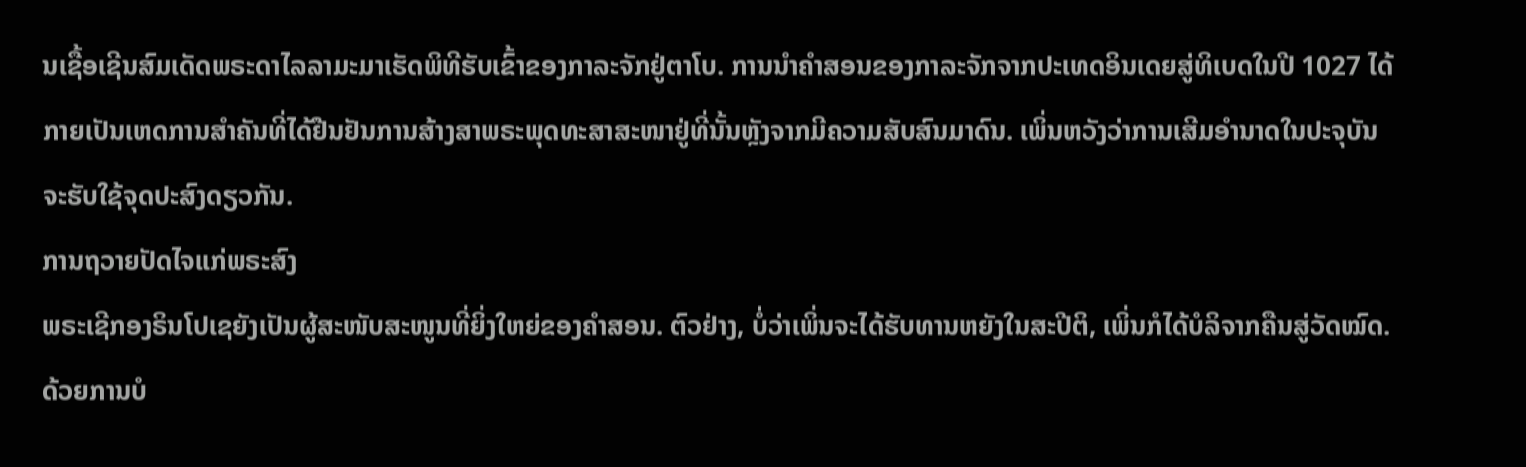ນເຊື້ອເຊີນສົມເດັດພຣະດາໄລລາມະມາເຮັດພິທີຮັບເຂົ້າຂອງກາລະຈັກຢູ່ຕາໂບ. ການນຳຄຳສອນຂອງກາລະຈັກຈາກປະເທດອິນເດຍສູ່ທິເບດໃນປີ 1027 ໄດ້ກາຍເປັນເຫດການສຳຄັນທີ່ໄດ້ຢືນຢັນການສ້າງສາພຣະພຸດທະສາສະໜາຢູ່ທີ່ນັ້ນຫຼັງຈາກມີຄວາມສັບສົນມາດົນ. ເພິ່ນຫວັງວ່າການເສີມອຳນາດໃນປະຈຸບັນຈະຮັບໃຊ້ຈຸດປະສົງດຽວກັນ.
ການຖວາຍປັດໄຈແກ່ພຣະສົງ
ພຣະເຊີກອງຣິນໂປເຊຍັງເປັນຜູ້ສະໜັບສະໜູນທີ່ຍິ່ງໃຫຍ່ຂອງຄຳສອນ. ຕົວຢ່າງ, ບໍ່ວ່າເພິ່ນຈະໄດ້ຮັບທານຫຍັງໃນສະປີຕິ, ເພິ່ນກໍໄດ້ບໍລິຈາກຄືນສູ່ວັດໝົດ. ດ້ວຍການບໍ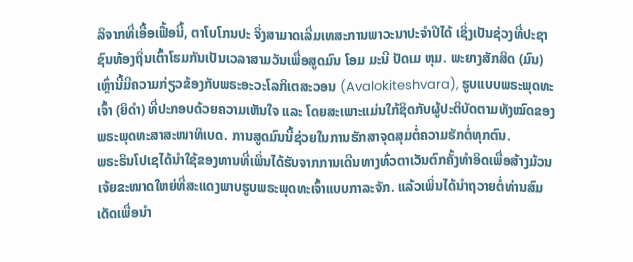ລິຈາກທີ່ເອື້ອເຟື້ອນີ້, ຕາໂບໂກນປະ ຈິ່ງສາມາດເລີ່ມເທສະການພາວະນາປະຈຳປີໄດ້ ເຊິ່ງເປັນຊ່ວງທີ່ປະຊາຊົນທ້ອງຖິ່ນເຕົ້າໂຮມກັນເປັນເວລາສາມວັນເພື່ອສູດມົນ ໂອມ ມະນີ ປັດເມ ຫຸມ. ພະຍາງສັກສິດ (ມົນ) ເຫຼົ່ານີ້ມີຄວາມກ່ຽວຂ້ອງກັບພຣະອະວະໂລກິເຕສະວອນ (Avalokiteshvara), ຮູບແບບພຣະພຸດທະເຈົ້າ (ຍິດຳ) ທີ່ປະກອບດ້ວຍຄວາມເຫັນໃຈ ແລະ ໂດຍສະເພາະແມ່ນໃກ້ຊິດກັບຜູ້ປະຕິບັດຕາມທັງໝົດຂອງພຣະພຸດທະສາສະໜາທິເບດ. ການສູດມົນນີ້ຊ່ວຍໃນການຮັກສາຈຸດສຸມຕໍ່ຄວາມຮັກຕໍ່ທຸກຕົນ.
ພຣະຣິນໂປເຊໄດ້ນຳໃຊ້ຂອງທານທີ່ເພິ່ນໄດ້ຮັບຈາກການເດີນທາງທົ່ວຕາເວັນຕົກຄັ້ງທຳອິດເພື່ອສ້າງມ້ວນເຈ້ຍຂະໜາດໃຫຍ່ທີ່ສະແດງພາບຮູບພຣະພຸດທະເຈົ້າແບບກາລະຈັກ. ແລ້ວເພິ່ນໄດ້ນຳຖວາຍຕໍ່ທ່ານສົມເດັດເພື່ອນຳ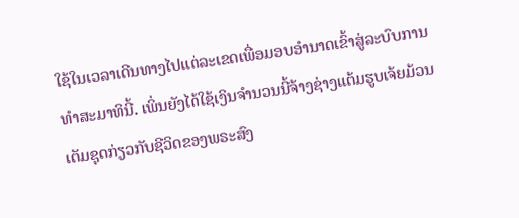ໃຊ້ໃນເວລາເດີນທາງໄປແຕ່ລະເຂດເພື່ອມອບອຳນາດເຂົ້າສູ່ລະບົບການທຳສະມາທິນີ້. ເພິ່ນຍັງໄດ້ໃຊ້ເງິນຈຳນວນນີ້ຈ້າງຊ່າງແຕ້ມຮູບເຈ້ຍມ້ວນເຕັມຊຸດກ່ຽວກັບຊີວິດຂອງພຣະສົງ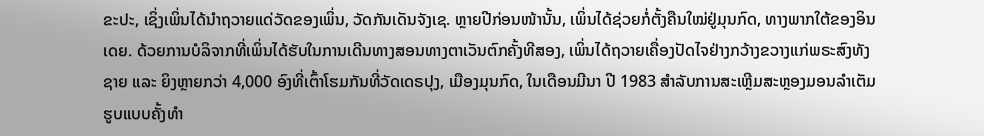ຂະປະ, ເຊິ່ງເພິ່ນໄດ້ນຳຖວາຍແດ່ວັດຂອງເພິ່ນ, ວັດກັນເດັນຈັງເຊ. ຫຼາຍປີກ່ອນໜ້ານັ້ນ, ເພິ່ນໄດ້ຊ່ວຍກໍ່ຕັ້ງຄືນໃໝ່ຢູ່ມຸນກົດ, ທາງພາກໃຕ້ຂອງອິນເດຍ. ດ້ວຍການບໍລິຈາກທີ່ເພິ່ນໄດ້ຮັບໃນການເດີນທາງສອນທາງຕາເວັນຕົກຄັ້ງທີສອງ, ເພິ່ນໄດ້ຖວາຍເຄື່ອງປັດໄຈຢ່າງກວ້າງຂວາງແກ່ພຣະສົງທັງຊາຍ ແລະ ຍິງຫຼາຍກວ່າ 4,000 ອົງທີ່ເຕົ້າໂຮມກັນທີ່ວັດເດຣປຸງ, ເມືອງມຸນກົດ, ໃນເດືອນມີນາ ປີ 1983 ສຳລັບການສະເຫຼີມສະຫຼອງມອນລຳເຕັມຮູບແບບຄັ້ງທຳ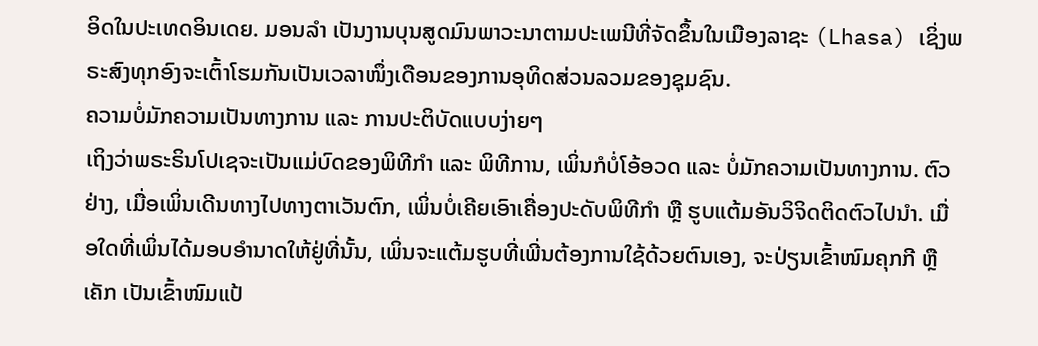ອິດໃນປະເທດອິນເດຍ. ມອນລຳ ເປັນງານບຸນສູດມົນພາວະນາຕາມປະເພນີທີ່ຈັດຂຶ້ນໃນເມືອງລາຊະ (Lhasa) ເຊິ່ງພຣະສົງທຸກອົງຈະເຕົ້າໂຮມກັນເປັນເວລາໜຶ່ງເດືອນຂອງການອຸທິດສ່ວນລວມຂອງຊຸມຊົນ.
ຄວາມບໍ່ມັກຄວາມເປັນທາງການ ແລະ ການປະຕິບັດແບບງ່າຍໆ
ເຖິງວ່າພຣະຣິນໂປເຊຈະເປັນແມ່ບົດຂອງພິທີກຳ ແລະ ພິທີການ, ເພິ່ນກໍບໍ່ໂອ້ອວດ ແລະ ບໍ່ມັກຄວາມເປັນທາງການ. ຕົວຢ່າງ, ເມື່ອເພິ່ນເດີນທາງໄປທາງຕາເວັນຕົກ, ເພິ່ນບໍ່ເຄີຍເອົາເຄື່ອງປະດັບພິທີກຳ ຫຼື ຮູບແຕ້ມອັນວິຈິດຕິດຕົວໄປນຳ. ເມື່ອໃດທີ່ເພິ່ນໄດ້ມອບອຳນາດໃຫ້ຢູ່ທີ່ນັ້ນ, ເພິ່ນຈະແຕ້ມຮູບທີ່ເພີ່ນຕ້ອງການໃຊ້ດ້ວຍຕົນເອງ, ຈະປ່ຽນເຂົ້າໜົມຄຸກກີ ຫຼື ເຄັກ ເປັນເຂົ້າໜົມແປ້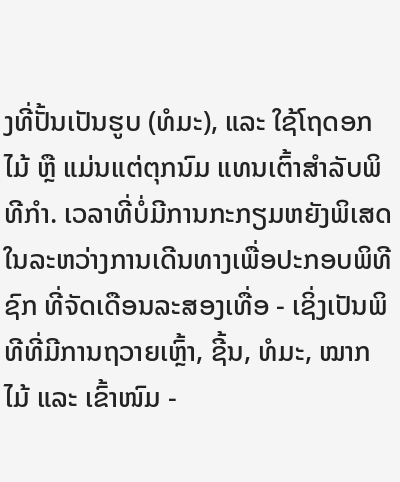ງທີ່ປັ້ນເປັນຮູບ (ທໍມະ), ແລະ ໃຊ້ໂຖດອກໄມ້ ຫຼື ແມ່ນແຕ່ຕຸກນົມ ແທນເຕົ້າສຳລັບພິທີກຳ. ເວລາທີ່ບໍ່ມີການກະກຽມຫຍັງພິເສດໃນລະຫວ່າງການເດີນທາງເພື່ອປະກອບພິທີ ຊົກ ທີ່ຈັດເດືອນລະສອງເທື່ອ - ເຊິ່ງເປັນພິທີທີ່ມີການຖວາຍເຫຼົ້າ, ຊີ້ນ, ທໍມະ, ໝາກໄມ້ ແລະ ເຂົ້າໜົມ -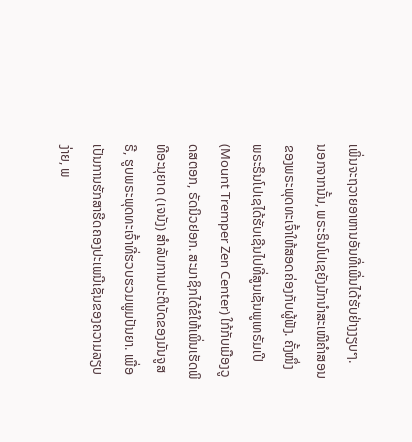ເພິ່ນຈະຖວາຍອາຫານອັນທີ່ເພີ່ນໄດ້ຮັບຢ່າງງຽບໆ.
ນອກຈາກນັ້ນ, ພຣະຣິນໂປເຊຍັງມັກນຳສະເໜີຄໍາສອນຂອງພຣະພຸດທະເຈົ້າໃຫ້ສອດຄ່ອງກັບຜູ້ຟັງ. ຄັ້ງໜຶ່ງ ພຣະຣິນໂປເຊໄດ້ຮັບເຊີນໄປທີ່ສູນເຊັນພູເທຣັມເປີ (Mount Tremper Zen Center) ໃກ້ກັບເມືອງວູດສຕອກ, ຣັດນິວຢອກ. ສະມາຊິກໄດ້ຂໍໃຫ້ເພິ່ນເຮັດພິທີອະນຸຍາດ (ເຈນັງ) ສໍາລັບການປະຕິບັດຂອງມັນຈູສຣີ, ຮູບພຣະພຸດທະເຈົ້າທີ່ຮວບຮວມພູມປັນຍາ. ເພື່ອເປັນການຮັກສາຮີດຄອງປະເພນີເຊັນຂອງຄວາມລຽບງ່າຍ, ພ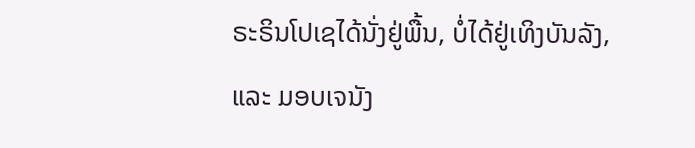ຣະຣິນໂປເຊໄດ້ນັ່ງຢູ່ພື້ນ, ບໍ່ໄດ້ຢູ່ເທິງບັນລັງ, ແລະ ມອບເຈນັງ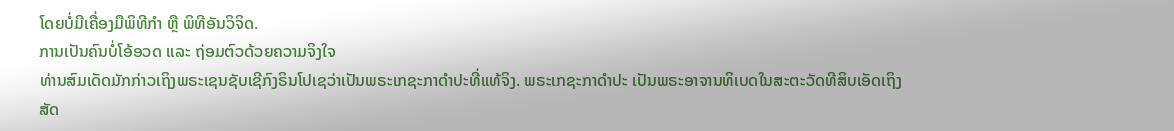ໂດຍບໍ່ມີເຄື່ອງມືພິທີກຳ ຫຼື ພິທີອັນວິຈິດ.
ການເປັນຄົນບໍ່ໂອ້ອວດ ແລະ ຖ່ອມຕົວດ້ວຍຄວາມຈິງໃຈ
ທ່ານສົມເດັດມັກກ່າວເຖິງພຣະເຊນຊັບເຊີກົງຣິນໂປເຊວ່າເປັນພຣະເກຊະກາດຳປະທີ່ແທ້ຈິງ. ພຣະເກຊະກາດຳປະ ເປັນພຣະອາຈານທິເບດໃນສະຕະວັດທີສິບເອັດເຖິງສັດ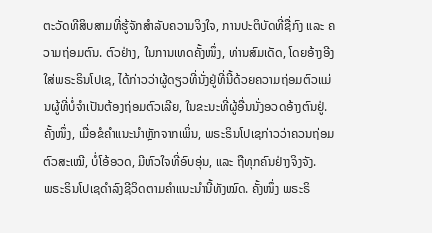ຕະວັດທີສິບສາມທີ່ຮູ້ຈັກສໍາລັບຄວາມຈິງໃຈ, ການປະຕິບັດທີ່ຊື່ກົງ ແລະ ຄວາມຖ່ອມຕົນ. ຕົວຢ່າງ, ໃນການເທດຄັ້ງໜຶ່ງ, ທ່ານສົມເດັດ, ໂດຍອ້າງອີງໃສ່ພຣະຣິນໂປເຊ, ໄດ້ກ່າວວ່າຜູ້ດຽວທີ່ນັ່ງຢູ່ທີ່ນີ້ດ້ວຍຄວາມຖ່ອມຕົວແມ່ນຜູ້ທີ່ບໍ່ຈຳເປັນຕ້ອງຖ່ອມຕົວເລີຍ, ໃນຂະນະທີ່ຜູ້ອື່ນນັ່ງອວດອ້າງຕົນຢູ່. ຄັ້ງໜຶ່ງ, ເມື່ອຂໍຄຳແນະນຳຫຼັກຈາກເພິ່ນ, ພຣະຣິນໂປເຊກ່າວວ່າຄວນຖ່ອມຕົວສະເໝີ, ບໍ່ໂອ້ອວດ, ມີຫົວໃຈທີ່ອົບອຸ່ນ, ແລະ ຖືທຸກຄົນຢ່າງຈິງຈັງ.
ພຣະຣິນໂປເຊດຳລົງຊີວິດຕາມຄຳແນະນຳນີ້ທັງໝົດ. ຄັ້ງໜຶ່ງ ພຣະຣິ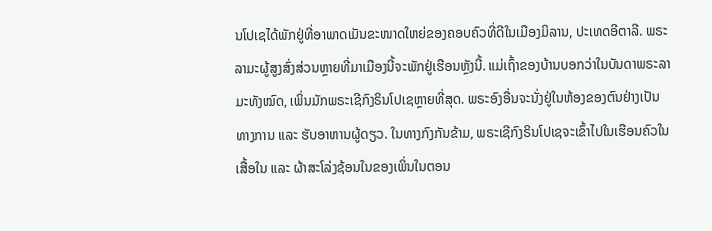ນໂປເຊໄດ້ພັກຢູ່ທີ່ອາພາດເມັນຂະໜາດໃຫຍ່ຂອງຄອບຄົວທີ່ດີໃນເມືອງມິລານ, ປະເທດອີຕາລີ. ພຣະລາມະຜູ້ສູງສົ່ງສ່ວນຫຼາຍທີ່ມາເມືອງນີ້ຈະພັກຢູ່ເຮືອນຫຼັງນີ້. ແມ່ເຖົ້າຂອງບ້ານບອກວ່າໃນບັນດາພຣະລາມະທັງໝົດ, ເພິ່ນມັກພຣະເຊີກົງຣິນໂປເຊຫຼາຍທີ່ສຸດ. ພຣະອົງອື່ນຈະນັ່ງຢູ່ໃນຫ້ອງຂອງຕົນຢ່າງເປັນທາງການ ແລະ ຮັບອາຫານຜູ້ດຽວ. ໃນທາງກົງກັນຂ້າມ, ພຣະເຊີກົງຣິນໂປເຊຈະເຂົ້າໄປໃນເຮືອນຄົວໃນເສື້ອໃນ ແລະ ຜ້າສະໂລ່ງຊ້ອນໃນຂອງເພິ່ນໃນຕອນ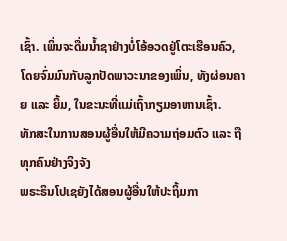ເຊົ້າ. ເພິ່ນຈະດື່ມນ້ຳຊາຢ່າງບໍ່ໂອ້ອວດຢູ່ໂຕະເຮືອນຄົວ, ໂດຍຈົ່ມມົນກັບລູກປັດພາວະນາຂອງເພິ່ນ, ທັງຜ່ອນຄາຍ ແລະ ຍິ້ມ, ໃນຂະນະທີ່ແມ່ເຖົ້າກຽມອາຫານເຊົ້າ.
ທັກສະໃນການສອນຜູ້ອື່ນໃຫ້ມີຄວາມຖ່ອມຕົວ ແລະ ຖືທຸກຄົນຢ່າງຈິງຈັງ
ພຣະຣິນໂປເຊຍັງໄດ້ສອນຜູ້ອື່ນໃຫ້ປະຖິ້ມກາ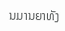ນມານຍາທັງ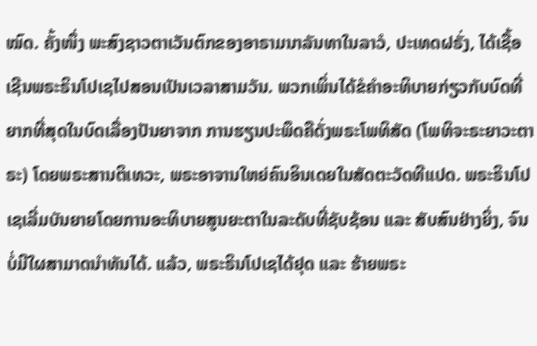ໝົດ. ຄັ້ງໜຶ່ງ ພະສົງຊາວຕາເວັນຕົກຂອງອາຣາມນາລັນທາໃນລາວໍ, ປະເທດຝຣັ່ງ, ໄດ້ເຊື້ອເຊີນພຣະຣິນໂປເຊໄປສອນເປັນເວລາສາມວັນ. ພວກເພິ່ນໄດ້ຂໍຄຳອະທິບາຍກ່ຽວກັບບົດທີ່ຍາກທີ່ສຸດໃນບົດເລື່ອງປັນຍາຈາກ ການຮຽນປະພຶດຄືດັ່ງພຣະໂພທິສັດ (ໂພທິຈະຣະຍາວະຕາຣະ) ໂດຍພຣະສານຕິເທວະ, ພຣະອາຈານໃຫຍ່ຄົນອິນເດຍໃນສັດຕະວັດທີແປດ. ພຣະຣິນໂປເຊເລີ່ມບັນຍາຍໂດຍການອະທິບາຍສູນຍະຕາໃນລະດັບທີ່ຊັບຊ້ອນ ແລະ ສັບສົນຢ່າງຍິ່ງ, ຈົນບໍ່ມີໃຜສາມາດນຳທັນໄດ້. ແລ້ວ, ພຣະຣິນໂປເຊໄດ້ຢຸດ ແລະ ຮ້າຍພຣະ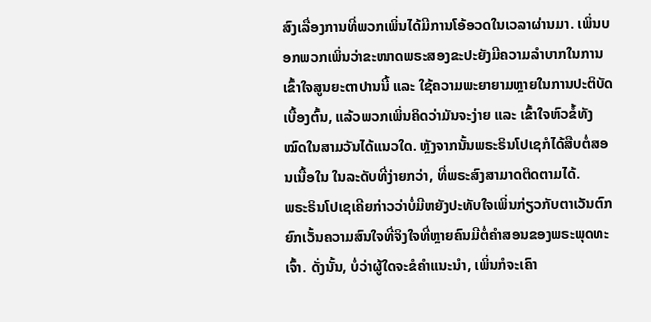ສົງເລື່ອງການທີ່ພວກເພິ່ນໄດ້ມີການໂອ້ອວດໃນເວລາຜ່ານມາ. ເພິ່ນບອກພວກເພິ່ນວ່າຂະໜາດພຣະສອງຂະປະຍັງມີຄວາມລຳບາກໃນການເຂົ້າໃຈສູນຍະຕາປານນີ້ ແລະ ໃຊ້ຄວາມພະຍາຍາມຫຼາຍໃນການປະຕິບັດເບື້ອງຕົ້ນ, ແລ້ວພວກເພິ່ນຄິດວ່າມັນຈະງ່າຍ ແລະ ເຂົ້າໃຈຫົວຂໍ້ທັງໝົດໃນສາມວັນໄດ້ແນວໃດ. ຫຼັງຈາກນັ້ນພຣະຣິນໂປເຊກໍໄດ້ສືບຕໍ່ສອນເນື້ອໃນ ໃນລະດັບທີ່ງ່າຍກວ່າ, ທີ່ພຣະສົງສາມາດຕິດຕາມໄດ້.
ພຣະຣິນໂປເຊເຄີຍກ່າວວ່າບໍ່ມີຫຍັງປະທັບໃຈເພິ່ນກ່ຽວກັບຕາເວັນຕົກຍົກເວັ້ນຄວາມສົນໃຈທີ່ຈິງໃຈທີ່ຫຼາຍຄົນມີຕໍ່ຄຳສອນຂອງພຣະພຸດທະເຈົ້າ. ດັ່ງນັ້ນ, ບໍ່ວ່າຜູ້ໃດຈະຂໍຄຳແນະນຳ, ເພິ່ນກໍຈະເຄົາ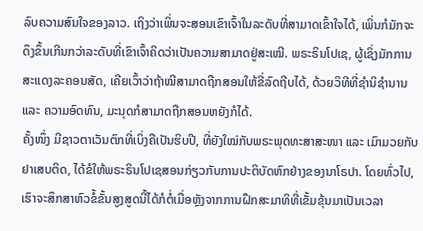ລົບຄວາມສົນໃຈຂອງລາວ. ເຖິງວ່າເພິ່ນຈະສອນເຂົາເຈົ້າໃນລະດັບທີ່ສາມາດເຂົ້າໃຈໄດ້, ເພິ່ນກໍມັກຈະດຶງຂຶ້ນເກີນກວ່າລະດັບທີ່ເຂົາເຈົ້າຄິດວ່າເປັນຄວາມສາມາດຢູ່ສະເໝີ. ພຣະຣິນໂປເຊ, ຜູ້ເຊິ່ງມັກການສະແດງລະຄອນສັດ, ເຄີຍເວົ້າວ່າຖ້າໝີສາມາດຖືກສອນໃຫ້ຂີ່ລົດຖີບໄດ້, ດ້ວຍວິທີທີ່ຊຳນິຊຳນານ ແລະ ຄວາມອົດທົນ, ມະນຸດກໍສາມາດຖືກສອນຫຍັງກໍໄດ້.
ຄັ້ງໜຶ່ງ ມີຊາວຕາເວັນຕົກທີ່ເບິ່ງຄືເປັນຮິບປີ, ທີ່ຍັງໃໝ່ກັບພຣະພຸດທະສາສະໜາ ແລະ ເມົາມວຍກັບຢາເສບຕິດ, ໄດ້ຂໍໃຫ້ພຣະຣິນໂປເຊສອນກ່ຽວກັບການປະຕິບັດຫົກຢ່າງຂອງນາໂຣປາ. ໂດຍທົ່ວໄປ, ເຮົາຈະສຶກສາຫົວຂໍ້ຂັ້ນສູງສູດນີ້ໄດ້ກໍຕໍ່ເມື່ອຫຼັງຈາກການຝຶກສະມາທິທີ່ເຂັ້ມຂຸ້ນມາເປັນເວລາ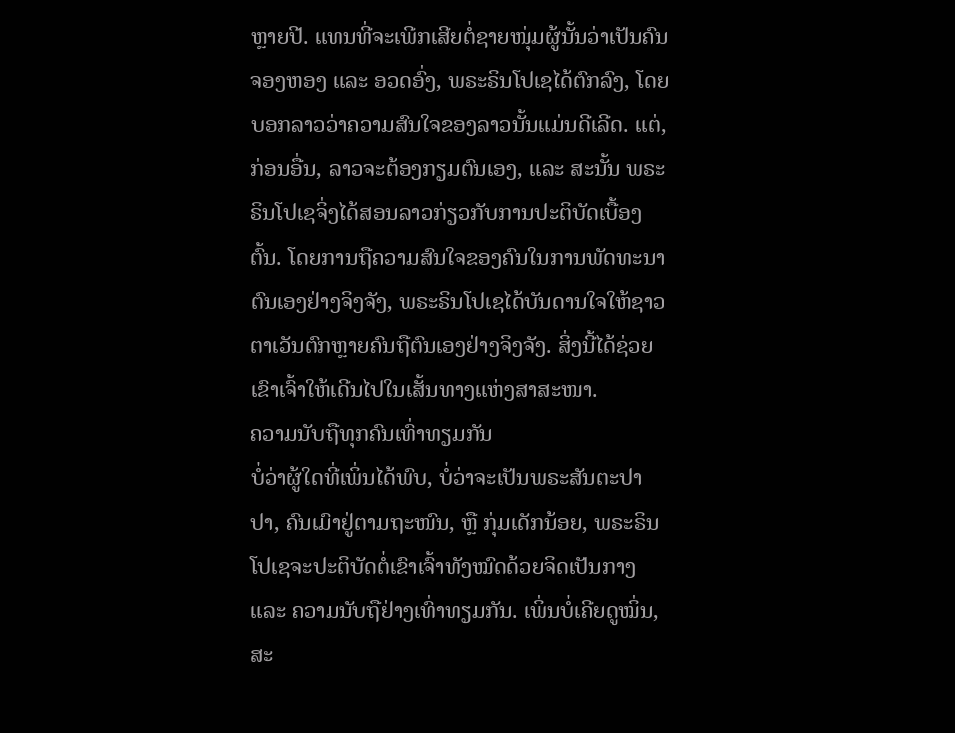ຫຼາຍປີ. ແທນທີ່ຈະເພີກເສີຍຕໍ່ຊາຍໜຸ່ມຜູ້ນັ້ນວ່າເປັນຄົນຈອງຫອງ ແລະ ອວດອົ່ງ, ພຣະຣິນໂປເຊໄດ້ຕົກລົງ, ໂດຍບອກລາວວ່າຄວາມສົນໃຈຂອງລາວນັ້ນແມ່ນດີເລີດ. ແຕ່, ກ່ອນອື່ນ, ລາວຈະຕ້ອງກຽມຕົນເອງ, ແລະ ສະນັ້ນ ພຣະຣິນໂປເຊຈິ່ງໄດ້ສອນລາວກ່ຽວກັບການປະຕິບັດເບື້ອງຕົ້ນ. ໂດຍການຖືຄວາມສົນໃຈຂອງຄົນໃນການພັດທະນາຕົນເອງຢ່າງຈິງຈັງ, ພຣະຣິນໂປເຊໄດ້ບັນດານໃຈໃຫ້ຊາວຕາເວັນຕົກຫຼາຍຄົນຖືຕົນເອງຢ່າງຈິງຈັງ. ສິ່ງນີ້ໄດ້ຊ່ວຍເຂົາເຈົ້າໃຫ້ເດີນໄປໃນເສັ້ນທາງແຫ່ງສາສະໜາ.
ຄວາມນັບຖືທຸກຄົນເທົ່າທຽມກັນ
ບໍ່ວ່າຜູ້ໃດທີ່ເພິ່ນໄດ້ພົບ, ບໍ່ວ່າຈະເປັນພຣະສັນຕະປາປາ, ຄົນເມົາຢູ່ຕາມຖະໜົນ, ຫຼື ກຸ່ມເດັກນ້ອຍ, ພຣະຣິນໂປເຊຈະປະຕິບັດຕໍ່ເຂົາເຈົ້າທັງໝົດດ້ວຍຈິດເປັນກາງ ແລະ ຄວາມນັບຖືຢ່າງເທົ່າທຽມກັນ. ເພິ່ນບໍ່ເຄີຍດູໝິ່ນ, ສະ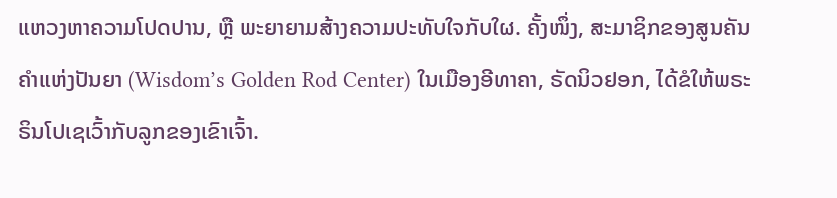ແຫວງຫາຄວາມໂປດປານ, ຫຼື ພະຍາຍາມສ້າງຄວາມປະທັບໃຈກັບໃຜ. ຄັ້ງໜຶ່ງ, ສະມາຊິກຂອງສູນຄັນຄຳແຫ່ງປັນຍາ (Wisdom’s Golden Rod Center) ໃນເມືອງອີທາຄາ, ຣັດນິວຢອກ, ໄດ້ຂໍໃຫ້ພຣະຣິນໂປເຊເວົ້າກັບລູກຂອງເຂົາເຈົ້າ.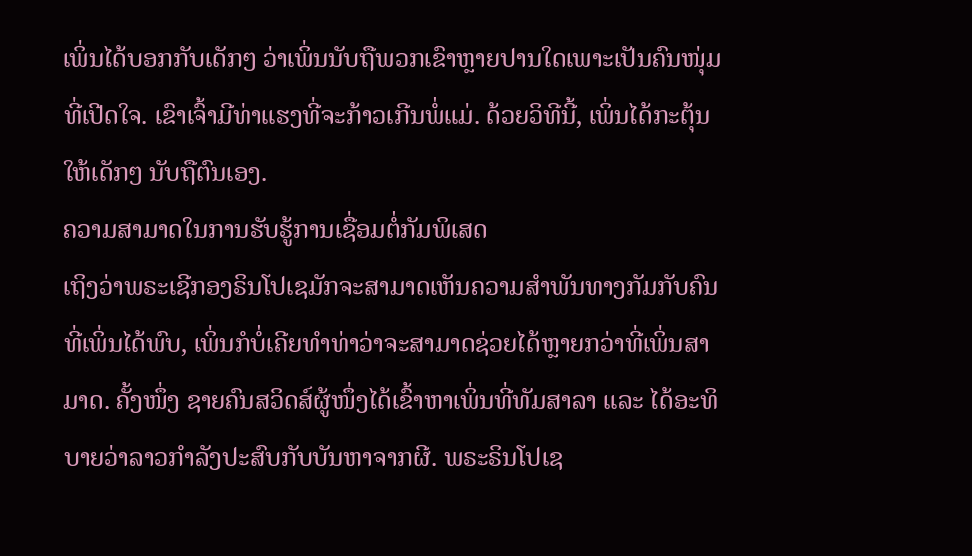ເພິ່ນໄດ້ບອກກັບເດັກໆ ວ່າເພິ່ນນັບຖືພວກເຂົາຫຼາຍປານໃດເພາະເປັນຄົນໜຸ່ມທີ່ເປີດໃຈ. ເຂົາເຈົ້າມີທ່າແຮງທີ່ຈະກ້າວເກີນພໍ່ແມ່. ດ້ວຍວິທີນີ້, ເພິ່ນໄດ້ກະຕຸ້ນໃຫ້ເດັກໆ ນັບຖືຕົນເອງ.
ຄວາມສາມາດໃນການຮັບຮູ້ການເຊື່ອມຕໍ່ກັມພິເສດ
ເຖິງວ່າພຣະເຊີກອງຣິນໂປເຊມັກຈະສາມາດເຫັນຄວາມສຳພັນທາງກັມກັບຄົນທີ່ເພິ່ນໄດ້ພົບ, ເພິ່ນກໍບໍ່ເຄີຍທຳທ່າວ່າຈະສາມາດຊ່ວຍໄດ້ຫຼາຍກວ່າທີ່ເພິ່ນສາມາດ. ຄັ້ງໜຶ່ງ ຊາຍຄົນສວິດສ໌ຜູ້ໜຶ່ງໄດ້ເຂົ້າຫາເພິ່ນທີ່ທັມສາລາ ແລະ ໄດ້ອະທິບາຍວ່າລາວກຳລັງປະສົບກັບບັນຫາຈາກຜີ. ພຣະຣິນໂປເຊ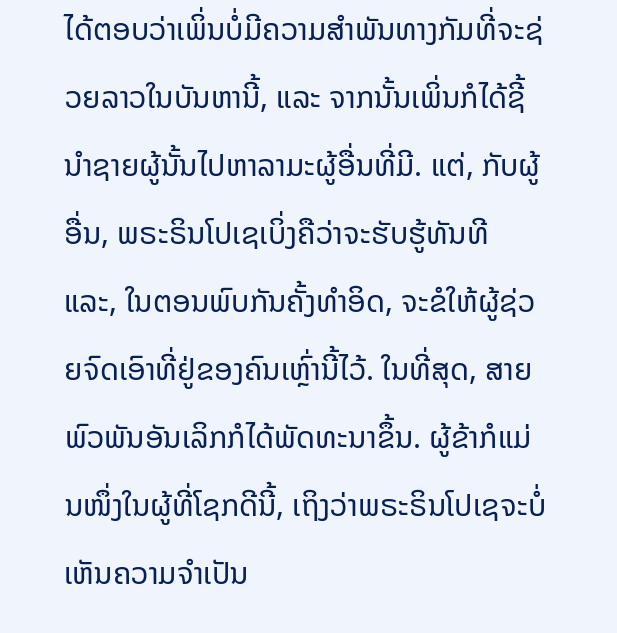ໄດ້ຕອບວ່າເພິ່ນບໍ່ມີຄວາມສຳພັນທາງກັມທີ່ຈະຊ່ວຍລາວໃນບັນຫານີ້, ແລະ ຈາກນັ້ນເພິ່ນກໍໄດ້ຊີ້ນຳຊາຍຜູ້ນັ້ນໄປຫາລາມະຜູ້ອື່ນທີ່ມີ. ແຕ່, ກັບຜູ້ອື່ນ, ພຣະຣິນໂປເຊເບິ່ງຄືວ່າຈະຮັບຮູ້ທັນທີ ແລະ, ໃນຕອນພົບກັນຄັ້ງທຳອິດ, ຈະຂໍໃຫ້ຜູ້ຊ່ວຍຈົດເອົາທີ່ຢູ່ຂອງຄົນເຫຼົ່ານີ້ໄວ້. ໃນທີ່ສຸດ, ສາຍພົວພັນອັນເລິກກໍໄດ້ພັດທະນາຂຶ້ນ. ຜູ້ຂ້າກໍແມ່ນໜຶ່ງໃນຜູ້ທີ່ໂຊກດີນີ້, ເຖິງວ່າພຣະຣິນໂປເຊຈະບໍ່ເຫັນຄວາມຈຳເປັນ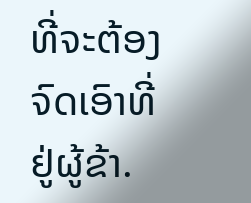ທີ່ຈະຕ້ອງຈົດເອົາທີ່ຢູ່ຜູ້ຂ້າ.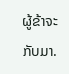ຜູ້ຂ້າຈະກັບມາ.